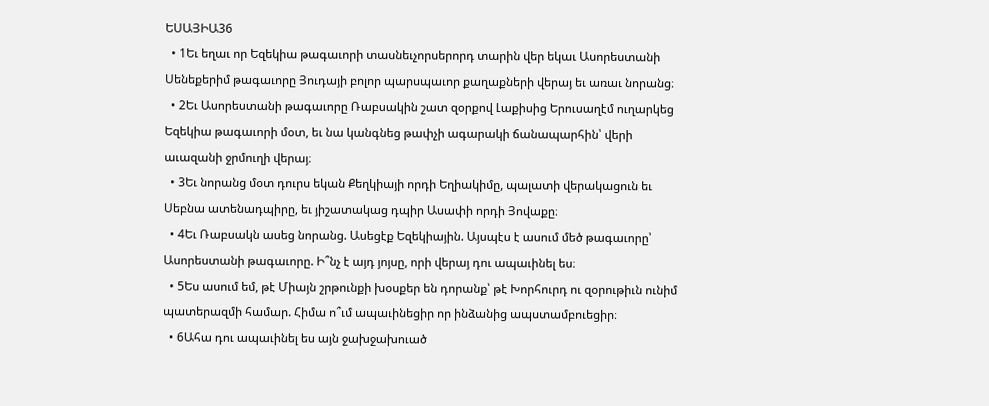ԵՍԱՅԻԱ36
  • 1Եւ եղաւ որ Եզեկիա թագաւորի տասնեւչորսերորդ տարին վեր եկաւ Ասորեստանի Սենեքերիմ թագաւորը Յուդայի բոլոր պարսպաւոր քաղաքների վերայ եւ առաւ նորանց։
  • 2Եւ Ասորեստանի թագաւորը Ռաբսակին շատ զօրքով Լաքիսից Երուսաղէմ ուղարկեց Եզեկիա թագաւորի մօտ, եւ նա կանգնեց թափչի ագարակի ճանապարհին՝ վերի աւազանի ջրմուղի վերայ։
  • 3Եւ նորանց մօտ դուրս եկան Քեղկիայի որդի Եղիակիմը, պալատի վերակացուն եւ Սեբնա ատենադպիրը, եւ յիշատակաց դպիր Ասափի որդի Յովաքը։
  • 4Եւ Ռաբսակն ասեց նորանց. Ասեցէք Եզեկիային. Այսպէս է ասում մեծ թագաւորը՝ Ասորեստանի թագաւորը. Ի՞նչ է այդ յոյսը, որի վերայ դու ապաւինել ես։
  • 5Ես ասում եմ, թէ Միայն շրթունքի խօսքեր են դորանք՝ թէ Խորհուրդ ու զօրութիւն ունիմ պատերազմի համար. Հիմա ո՞ւմ ապաւինեցիր որ ինձանից ապստամբուեցիր։
  • 6Ահա դու ապաւինել ես այն ջախջախուած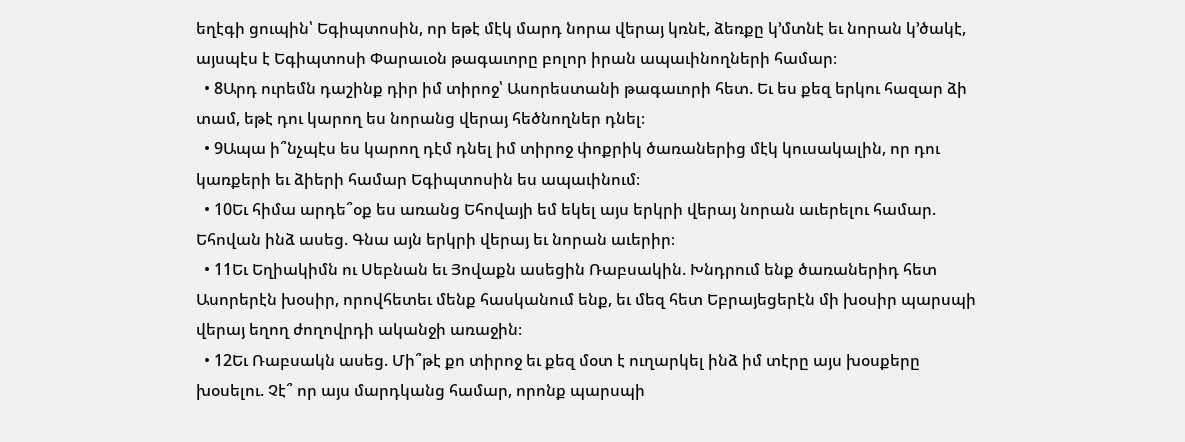եղէգի ցուպին՝ Եգիպտոսին, որ եթէ մէկ մարդ նորա վերայ կռնէ, ձեռքը կ’մտնէ եւ նորան կ’ծակէ, այսպէս է Եգիպտոսի Փարաւօն թագաւորը բոլոր իրան ապաւինողների համար։
  • 8Արդ ուրեմն դաշինք դիր իմ տիրոջ՝ Ասորեստանի թագաւորի հետ. Եւ ես քեզ երկու հազար ձի տամ, եթէ դու կարող ես նորանց վերայ հեծնողներ դնել։
  • 9Ապա ի՞նչպէս ես կարող դէմ դնել իմ տիրոջ փոքրիկ ծառաներից մէկ կուսակալին, որ դու կառքերի եւ ձիերի համար Եգիպտոսին ես ապաւինում։
  • 10Եւ հիմա արդե՞օք ես առանց Եհովայի եմ եկել այս երկրի վերայ նորան աւերելու համար. Եհովան ինձ ասեց. Գնա այն երկրի վերայ եւ նորան աւերիր։
  • 11Եւ Եղիակիմն ու Սեբնան եւ Յովաքն ասեցին Ռաբսակին. Խնդրում ենք ծառաներիդ հետ Ասորերէն խօսիր, որովհետեւ մենք հասկանում ենք, եւ մեզ հետ Եբրայեցերէն մի խօսիր պարսպի վերայ եղող ժողովրդի ականջի առաջին։
  • 12Եւ Ռաբսակն ասեց. Մի՞թէ քո տիրոջ եւ քեզ մօտ է ուղարկել ինձ իմ տէրը այս խօսքերը խօսելու. Չէ՞ որ այս մարդկանց համար, որոնք պարսպի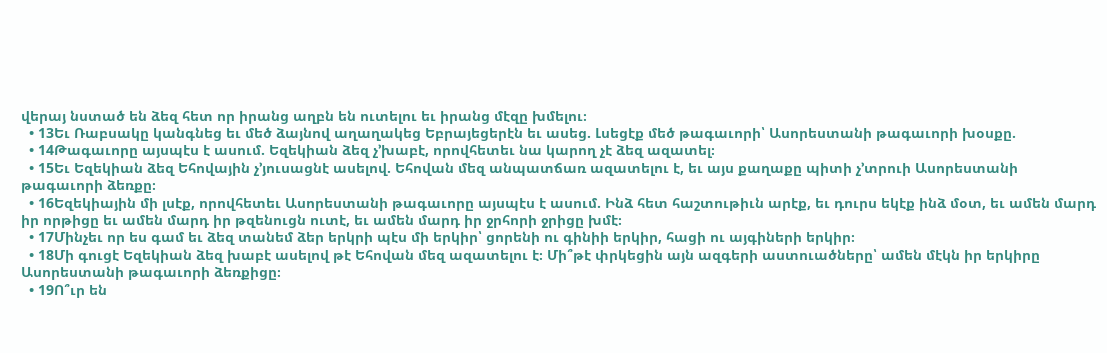վերայ նստած են ձեզ հետ որ իրանց աղբն են ուտելու եւ իրանց մէզը խմելու։
  • 13Եւ Ռաբսակը կանգնեց եւ մեծ ձայնով աղաղակեց Եբրայեցերէն եւ ասեց. Լսեցէք մեծ թագաւորի՝ Ասորեստանի թագաւորի խօսքը.
  • 14Թագաւորը այսպէս է ասում. Եզեկիան ձեզ չ’խաբէ, որովհետեւ նա կարող չէ ձեզ ազատել։
  • 15Եւ Եզեկիան ձեզ Եհովային չ’յուսացնէ ասելով. Եհովան մեզ անպատճառ ազատելու է, եւ այս քաղաքը պիտի չ’տրուի Ասորեստանի թագաւորի ձեռքը։
  • 16Եզեկիային մի լսէք, որովհետեւ Ասորեստանի թագաւորը այսպէս է ասում. Ինձ հետ հաշտութիւն արէք, եւ դուրս եկէք ինձ մօտ, եւ ամեն մարդ իր որթիցը եւ ամեն մարդ իր թզենուցն ուտէ, եւ ամեն մարդ իր ջրհորի ջրիցը խմէ։
  • 17Մինչեւ որ ես գամ եւ ձեզ տանեմ ձեր երկրի պէս մի երկիր՝ ցորենի ու գինիի երկիր, հացի ու այգիների երկիր։
  • 18Մի գուցէ Եզեկիան ձեզ խաբէ ասելով թէ Եհովան մեզ ազատելու է։ Մի՞թէ փրկեցին այն ազգերի աստուածները՝ ամեն մէկն իր երկիրը Ասորեստանի թագաւորի ձեռքիցը։
  • 19Ո՞ւր են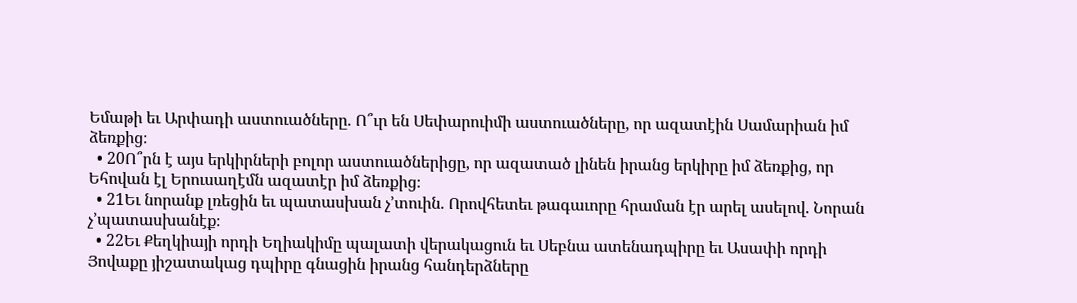Եմաթի եւ Արփադի աստուածները. Ո՞ւր են Սեփարուիմի աստուածները, որ ազատէին Սամարիան իմ ձեռքից։
  • 20Ո՞րն է այս երկիրների բոլոր աստուածներիցը, որ ազատած լինեն իրանց երկիրը իմ ձեռքից, որ Եհովան էլ Երուսաղէմն ազատէր իմ ձեռքից։
  • 21Եւ նորանք լռեցին եւ պատասխան չ’տուին. Որովհետեւ թագաւորը հրաման էր արել ասելով. Նորան չ’պատասխանէք։
  • 22Եւ Քեղկիայի որդի Եղիակիմը պալատի վերակացուն եւ Սեբնա ատենադպիրը եւ Ասափի որդի Յովաքը յիշատակաց դպիրը գնացին իրանց հանդերձները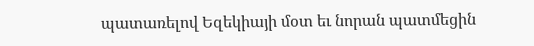պատառելով Եզեկիայի մօտ եւ նորան պատմեցին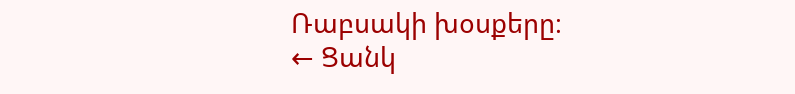Ռաբսակի խօսքերը։
← Ցանկ